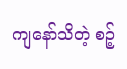ကျနော်သိတဲ့ စဉ့်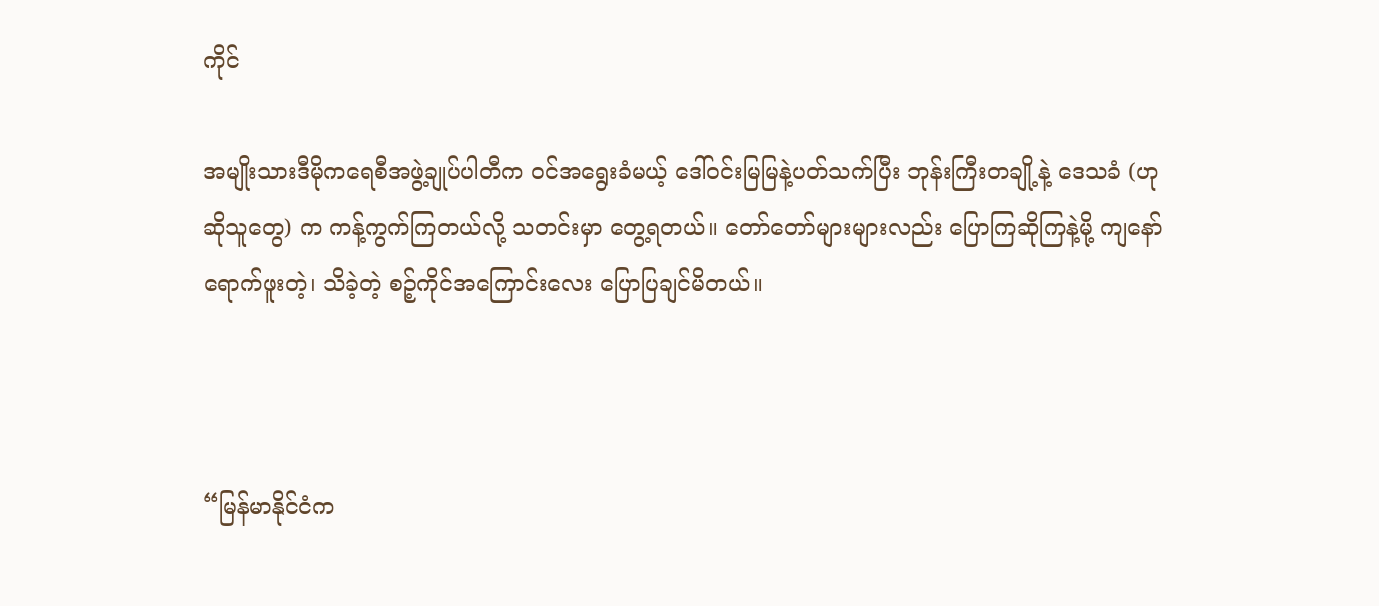ကိုင်

အမျိုးသားဒီမိုကရေစီအဖွဲ့ချုပ်ပါတီက ဝင်အရွေးခံမယ့် ဒေါ်ဝင်းမြမြနဲ့ပတ်သက်ပြီး ဘုန်းကြီးတချို့နဲ့ ဒေသခံ (ဟုဆိုသူတွေ) က ကန့်ကွက်ကြတယ်လို့ သတင်းမှာ တွေ့ရတယ်။ တော်တော်များများလည်း ပြောကြဆိုကြနဲ့မို့ ကျနော် ရောက်ဖူးတဲ့၊ သိခဲ့တဲ့ စဉ့်ကိုင်အကြောင်းလေး ပြောပြချင်မိတယ်။



“မြန်မာနိုင်ငံက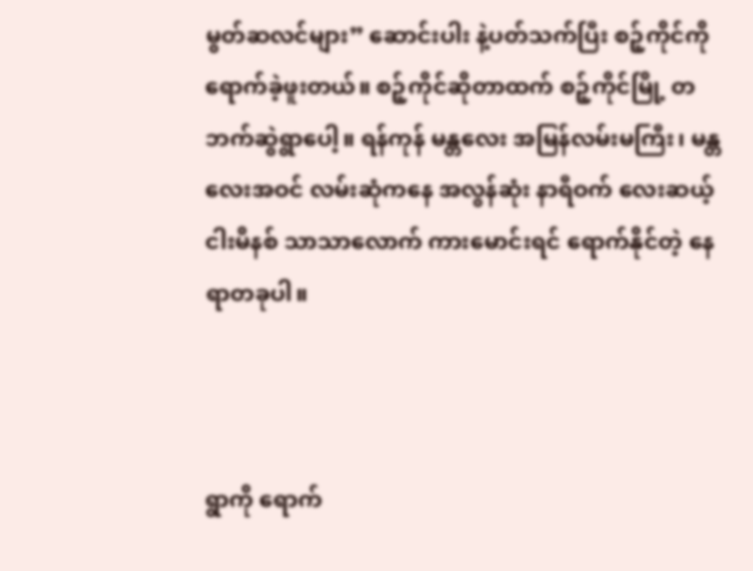မွတ်ဆလင်များ” ဆောင်းပါး နဲ့ပတ်သက်ပြီး စဉ့်ကိုင်ကို ရောက်ခဲ့ဖူးတယ်။ စဉ့်ကိုင်ဆိုတာထက် စဉ့်ကိုင်မြို့ တဘက်ဆွဲရွာပေါ့။ ရန်ကုန် မန္တလေး အမြန်လမ်းမကြီး၊ မန္တလေးအဝင် လမ်းဆုံကနေ အလွန်ဆုံး နာရီဝက် လေးဆယ့်ငါးမိနစ် သာသာလောက် ကားမောင်းရင် ရောက်နိုင်တဲ့ နေရာတခုပါ။



ရွာကို ရောက်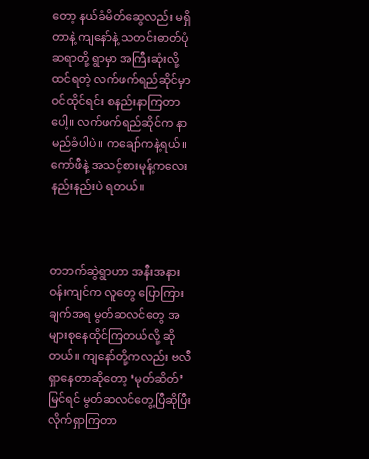တော့ နယ်ခံမိတ်ဆွေလည်း မရှိတာနဲ့ ကျနော်နဲ့ သတင်းဓာတ်ပုံဆရာတို့ ရွာမှာ အကြီးဆုံးလို့ ထင်ရတဲ့ လက်ဖက်ရည်ဆိုင်မှာ ဝင်ထိုင်ရင်း စနည်းနာကြတာပေါ့။ လက်ဖက်ရည်ဆိုင်က နာမည်ခံပါပဲ။ ကချော်ကနဲ့ရယ်။ ကော်ဖီနဲ့ အသင့်စားမုန့်ကလေး နည်းနည်းပဲ ရတယ်။



တဘက်ဆွဲရွာဟာ အနီးအနားဝန်းကျင်က လူတွေ ပြောကြားချက်အရ မွတ်ဆလင်တွေ အများစုနေထိုင်ကြတယ်လို့ ဆိုတယ်။ ကျနော်တို့ကလည်း ဗလီ ရှာနေတာဆိုတော့ ‘မုတ်ဆိတ်’ မြင်ရင် မွတ်ဆလင်တွေ့ပြီဆိုပြီး လိုက်ရှာကြတာ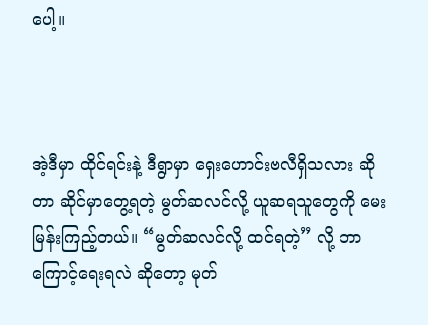ပေါ့။



အဲ့ဒီမှာ ထိုင်ရင်းနဲ့ ဒီရွာမှာ ရှေးဟောင်းဗလီရှိသလား ဆိုတာ ဆိုင်မှာတွေ့ရတဲ့ မွတ်ဆလင်လို့ ယူဆရသူတွေကို မေးမြန်းကြည့်တယ်။ “မွတ်ဆလင်လို့ ထင်ရတဲ့” လို့ ဘာကြောင့်ရေးရလဲ ဆိုတော့ မုတ်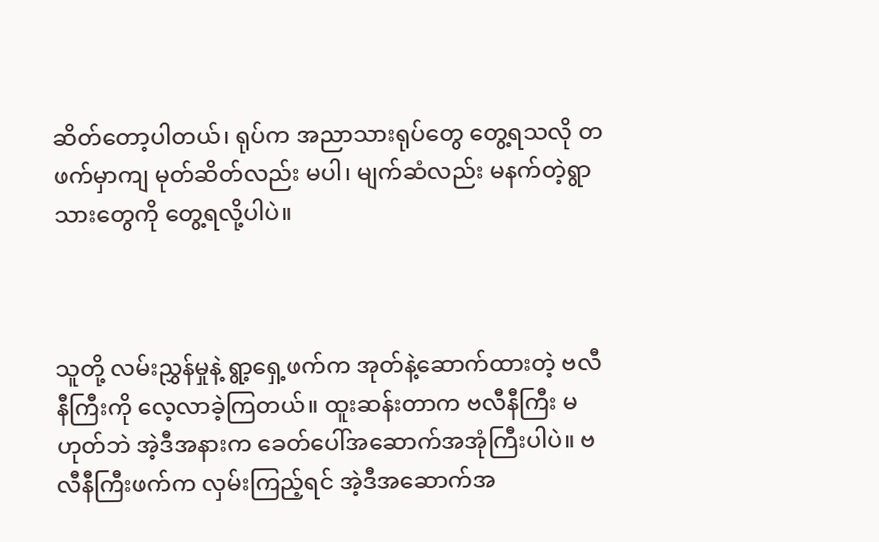ဆိတ်တော့ပါတယ်၊ ရုပ်က အညာသားရုပ်တွေ တွေ့ရသလို တဖက်မှာကျ မုတ်ဆိတ်လည်း မပါ၊ မျက်ဆံလည်း မနက်တဲ့ရွာသားတွေကို တွေ့ရလို့ပါပဲ။



သူတို့ လမ်းညွှန်မှုနဲ့ ရွာ့ရှေ့ဖက်က အုတ်နဲ့ဆောက်ထားတဲ့ ဗလီနီကြီးကို လေ့လာခဲ့ကြတယ်။ ထူးဆန်းတာက ဗလီနီကြီး မဟုတ်ဘဲ အဲ့ဒီအနားက ခေတ်ပေါ်အဆောက်အအုံကြီးပါပဲ။ ဗလီနီကြီးဖက်က လှမ်းကြည့်ရင် အဲ့ဒီအဆောက်အ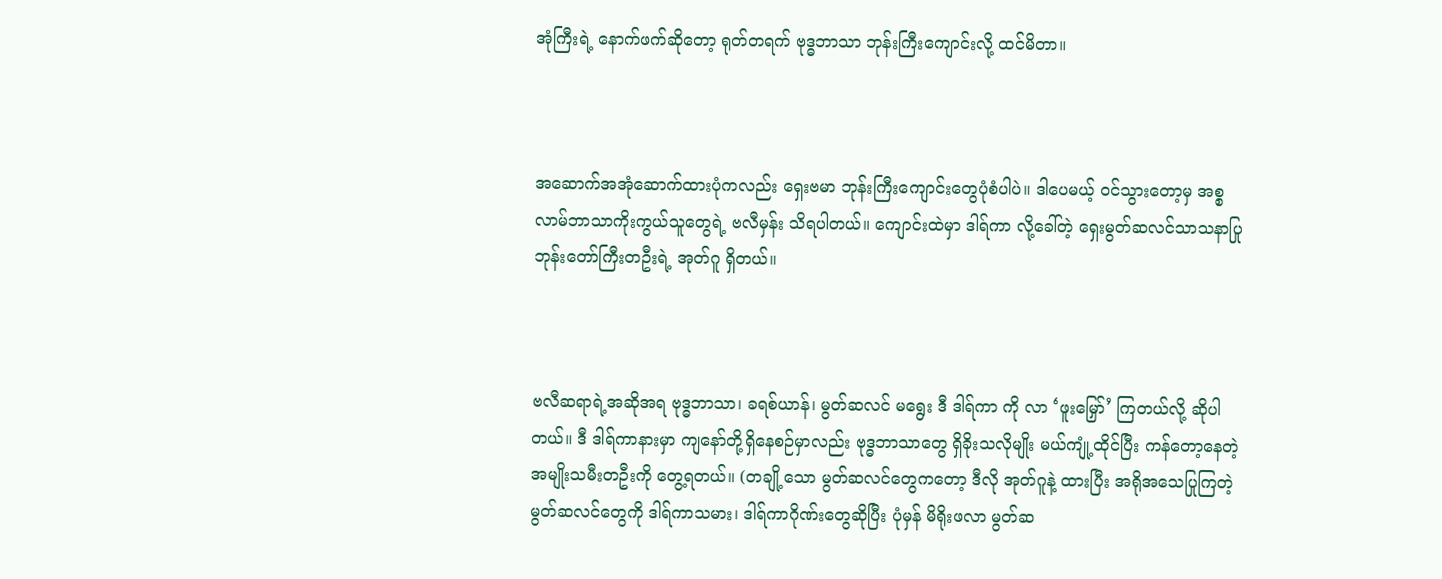အုံကြီးရဲ့ နောက်ဖက်ဆိုတော့ ရုတ်တရက် ဗုဒ္ဓဘာသာ ဘုန်းကြီးကျောင်းလို့ ထင်မိတာ။



အဆောက်အအုံဆောက်ထားပုံကလည်း ရှေးဗမာ ဘုန်းကြီးကျောင်းတွေပုံစံပါပဲ။ ဒါပေမယ့် ဝင်သွားတော့မှ အစ္စလာမ်ဘာသာကိုးကွယ်သူတွေရဲ့ ဗလီမှန်း သိရပါတယ်။ ကျောင်းထဲမှာ ဒါရ်ကာ လို့ခေါ်တဲ့ ရှေးမွတ်ဆလင်သာသနာပြုဘုန်းတော်ကြီးတဦးရဲ့ အုတ်ဂူ ရှိတယ်။



ဗလီဆရာရဲ့အဆိုအရ ဗုဒ္ဓဘာသာ၊ ခရစ်ယာန်၊ မွတ်ဆလင် မရွေး ဒီ ဒါရ်ကာ ကို လာ ‘ဖူးမြှော်’ ကြတယ်လို့ ဆိုပါတယ်။ ဒီ ဒါရ်ကာနားမှာ ကျနော်တို့ရှိနေစဉ်မှာလည်း ဗုဒ္ဓဘာသာတွေ ရှိခိုးသလိုမျိုး မယ်ကျုံ့ထိုင်ပြီး ကန်တော့နေတဲ့ အမျိုးသမီးတဦးကို တွေ့ရတယ်။ (တချို့သော မွတ်ဆလင်တွေကတော့ ဒီလို အုတ်ဂူနဲ့ ထားပြီး အရိုအသေပြုကြတဲ့ မွတ်ဆလင်တွေကို ဒါရ်ကာသမား၊ ဒါရ်ကာဂိုဏ်းတွေဆိုပြီး ပုံမှန် မိရိုးဖလာ မွတ်ဆ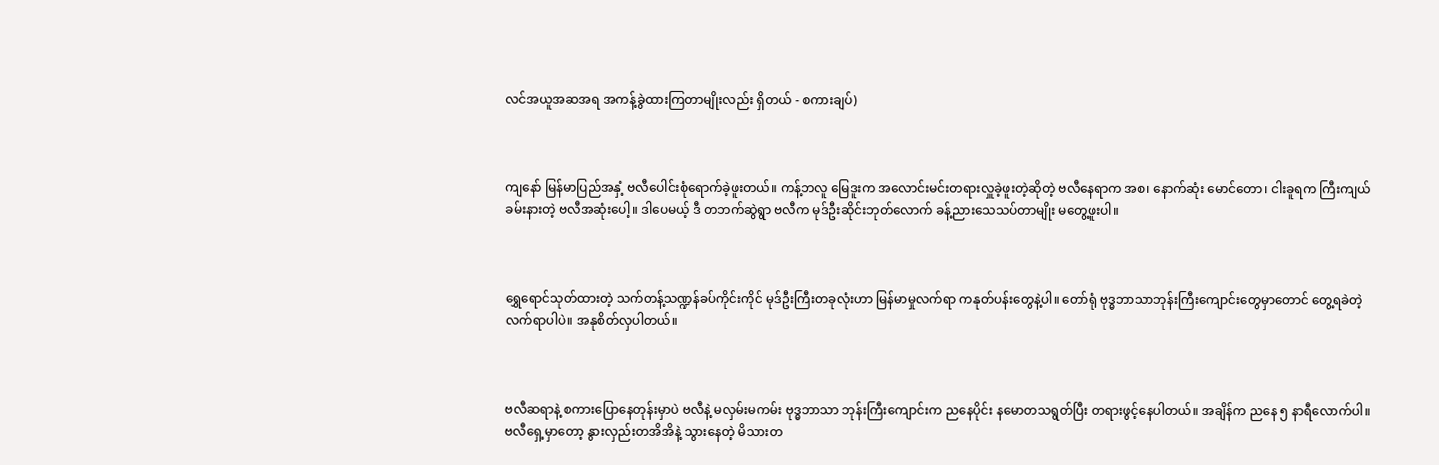လင်အယူအဆအရ အကန့်ခွဲထားကြတာမျိုးလည်း ရှိတယ် - စကားချပ်)



ကျနော် မြန်မာပြည်အနှံ့ ဗလီပေါင်းစုံရောက်ခဲ့ဖူးတယ်။ ကန့်ဘလူ မြေဒူးက အလောင်းမင်းတရားလှူခဲ့ဖူးတဲ့ဆိုတဲ့ ဗလီနေရာက အစ၊ နောက်ဆုံး မောင်တော၊ ငါးခူရက ကြီးကျယ်ခမ်းနားတဲ့ ဗလီအဆုံးပေါ့။ ဒါပေမယ့် ဒီ တဘက်ဆွဲရွာ ဗလီက မုဒ်ဦးဆိုင်းဘုတ်လောက် ခန့်ညားသေသပ်တာမျိုး မတွေ့ဖူးပါ။



ရွှေရောင်သုတ်ထားတဲ့ သက်တန့်သဏ္ဍန်ခပ်ကိုင်းကိုင် မုဒ်ဦးကြီးတခုလုံးဟာ မြန်မာမှုလက်ရာ ကနုတ်ပန်းတွေနဲ့ပါ။ တော်ရုံ ဗုဒ္ဓဘာသာဘုန်းကြီးကျောင်းတွေမှာတောင် တွေ့ရခဲတဲ့ လက်ရာပါပဲ။ အနုစိတ်လှပါတယ်။



ဗလီဆရာနဲ့ စကားပြောနေတုန်းမှာပဲ ဗလီနဲ့ မလှမ်းမကမ်း ဗုဒ္ဓဘာသာ ဘုန်းကြီးကျောင်းက ညနေပိုင်း နမောတသရွတ်ပြီး တရားဖွင့်နေပါတယ်။ အချိန်က ညနေ ၅ နာရီလောက်ပါ။ ဗလီရှေ့မှာတော့ နွားလှည်းတအိအိနဲ့ သွားနေတဲ့ မိသားတ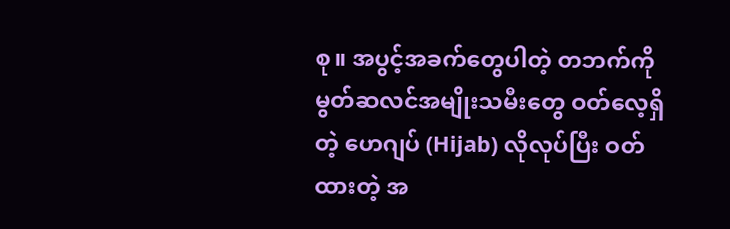စု။ အပွင့်အခက်တွေပါတဲ့ တဘက်ကို မွတ်ဆလင်အမျိုးသမီးတွေ ဝတ်လေ့ရှိတဲ့ ဟေဂျပ် (Hijab) လိုလုပ်ပြီး ဝတ်ထားတဲ့ အ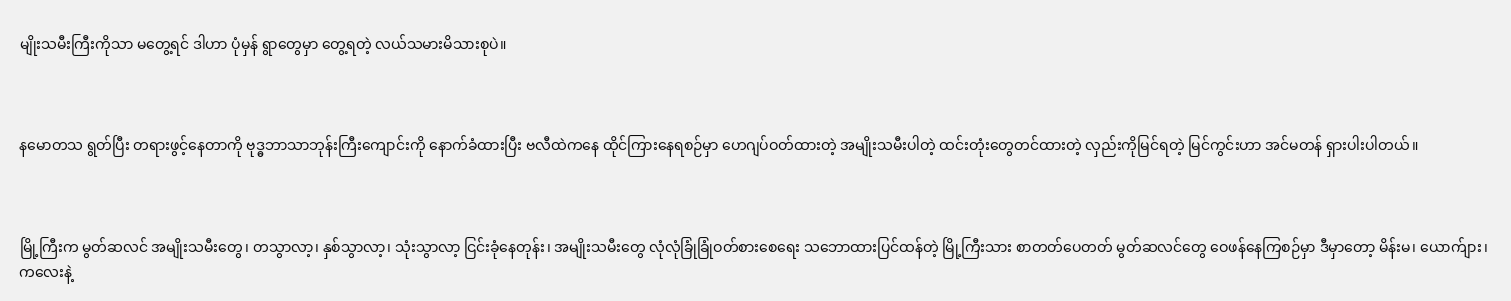မျိုးသမီးကြီးကိုသာ မတွေ့ရင် ဒါဟာ ပုံမှန် ရွာတွေမှာ တွေ့ရတဲ့ လယ်သမားမိသားစုပဲ။



နမောတသ ရွတ်ပြီး တရားဖွင့်နေတာကို ဗုဒ္ဓဘာသာဘုန်းကြီးကျောင်းကို နောက်ခံထားပြီး ဗလီထဲကနေ ထိုင်ကြားနေရစဉ်မှာ ဟေဂျပ်ဝတ်ထားတဲ့ အမျိုးသမီးပါတဲ့ ထင်းတုံးတွေတင်ထားတဲ့ လှည်းကိုမြင်ရတဲ့ မြင်ကွင်းဟာ အင်မတန် ရှားပါးပါတယ်။



မြို့ကြီးက မွတ်ဆလင် အမျိုးသမီးတွေ၊ တသွာလာ့၊ နှစ်သွာလာ့၊ သုံးသွာလာ့ ငြင်းခုံနေတုန်း၊ အမျိုးသမီးတွေ လုံလုံခြုံခြုံဝတ်စားစေရေး သဘောထားပြင်ထန်တဲ့ မြို့ကြီးသား စာတတ်ပေတတ် မွတ်ဆလင်တွေ ဝေဖန်နေကြစဉ်မှာ ဒီမှာတော့ မိန်းမ၊ ယောက်ျား၊ ကလေးနဲ့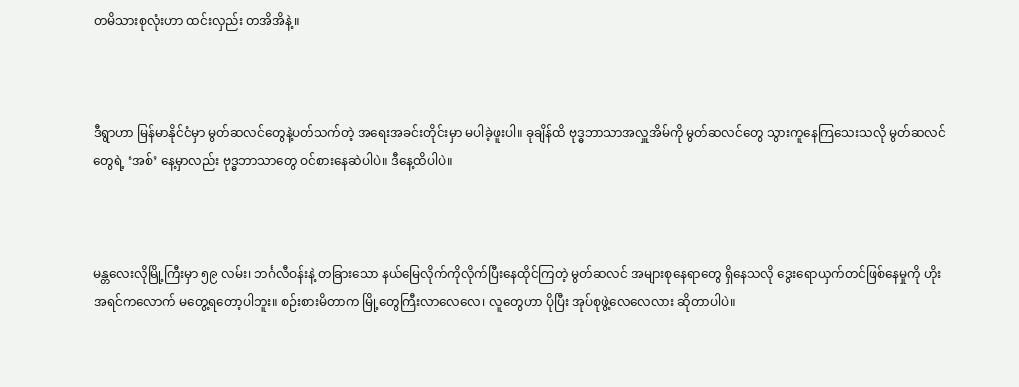တမိသားစုလုံးဟာ ထင်းလှည်း တအိအိနဲ့။



ဒီရွာဟာ မြန်မာနိုင်ငံမှာ မွတ်ဆလင်တွေနဲ့ပတ်သက်တဲ့ အရေးအခင်းတိုင်းမှာ မပါခဲ့ဖူးပါ။ ခုချိန်ထိ ဗုဒ္ဓဘာသာအလှူအိမ်ကို မွတ်ဆလင်တွေ သွားကူနေကြသေးသလို မွတ်ဆလင်တွေရဲ့ ‘အစ်’ နေ့မှာလည်း ဗုဒ္ဓဘာသာတွေ ဝင်စားနေဆဲပါပဲ။ ဒီနေ့ထိပါပဲ။



မန္တလေးလိုမြို့ကြီးမှာ ၅၉ လမ်း၊ ဘင်္ဂလီဝန်းနဲ့ တခြားသော နယ်မြေလိုက်ကိုလိုက်ပြီးနေထိုင်ကြတဲ့ မွတ်ဆလင် အများစုနေရာတွေ ရှိနေသလို ဒွေးရောယှက်တင်ဖြစ်နေမှုကို ဟိုးအရင်ကလောက် မတွေ့ရတော့ပါဘူး။ စဉ်းစားမိတာက မြို့တွေကြီးလာလေလေ၊ လူတွေဟာ ပိုပြီး အုပ်စုဖွဲ့လေလေလား ဆိုတာပါပဲ။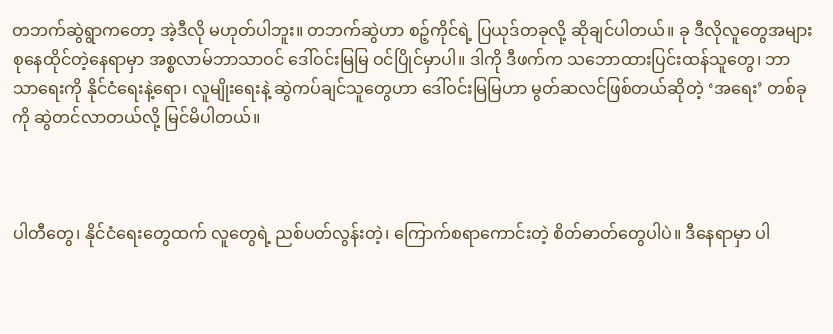တဘက်ဆွဲရွာကတော့ အဲ့ဒီလို မဟုတ်ပါဘူး။ တဘက်ဆွဲဟာ စဉ့်ကိုင်ရဲ့ ပြယုဒ်တခုလို့ ဆိုချင်ပါတယ်။ ခု ဒီလိုလူတွေအများစုနေထိုင်တဲ့နေရာမှာ အစ္စလာမ်ဘာသာဝင် ဒေါ်ဝင်းမြမြ ဝင်ပြိုင်မှာပါ။ ဒါကို ဒီဖက်က သဘောထားပြင်းထန်သူတွေ၊ ဘာသာရေးကို နိုင်ငံရေးနဲ့ရော၊ လူမျိုးရေးနဲ့ ဆွဲကပ်ချင်သူတွေဟာ ဒေါ်ဝင်းမြမြဟာ မွတ်ဆလင်ဖြစ်တယ်ဆိုတဲ့ ‘အရေး’ တစ်ခုကို ဆွဲတင်လာတယ်လို့ မြင်မိပါတယ်။



ပါတီတွေ၊ နိုင်ငံရေးတွေထက် လူတွေရဲ့ ညစ်ပတ်လွန်းတဲ့၊ ကြောက်စရာကောင်းတဲ့ စိတ်ဓာတ်တွေပါပဲ။ ဒီနေရာမှာ ပါ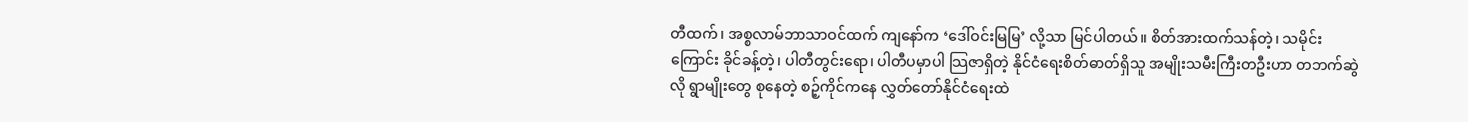တီထက်၊ အစ္စလာမ်ဘာသာဝင်ထက် ကျနော်က ‘ဒေါ်ဝင်းမြမြ’ လို့သာ မြင်ပါတယ်။ စိတ်အားထက်သန်တဲ့၊ သမိုင်းကြောင်း ခိုင်ခန့်တဲ့၊ ပါတီတွင်းရော၊ ပါတီပမှာပါ သြဇာရှိတဲ့ နိုင်ငံရေးစိတ်ဓာတ်ရှိသူ အမျိုးသမီးကြီးတဦးဟာ တဘက်ဆွဲလို ရွာမျိုးတွေ စုနေတဲ့ စဉ့်ကိုင်ကနေ လွှတ်တော်နိုင်ငံရေးထဲ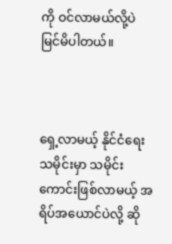ကို ဝင်လာမယ်လို့ပဲ မြင်မိပါတယ်။



ရှေ့လာမယ့် နိုင်ငံရေးသမိုင်းမှာ သမိုင်းကောင်းဖြစ်လာမယ့် အရိပ်အယောင်ပဲလို့ ဆို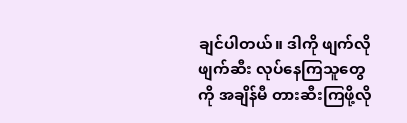ချင်ပါတယ်။ ဒါကို ဖျက်လိုဖျက်ဆီး လုပ်နေကြသူတွေကို အချိန်မီ တားဆီးကြဖို့လို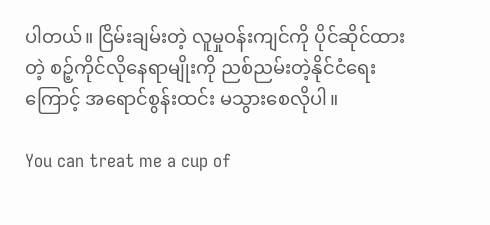ပါတယ်။ ငြိမ်းချမ်းတဲ့ လူမှုဝန်းကျင်ကို ပိုင်ဆိုင်ထားတဲ့ စဉ့်ကိုင်လိုနေရာမျိုးကို ညစ်ညမ်းတဲ့နိုင်ငံရေးကြောင့် အရောင်စွန်းထင်း မသွားစေလိုပါ။

You can treat me a cup of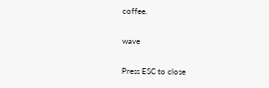coffee.

wave

Press ESC to close